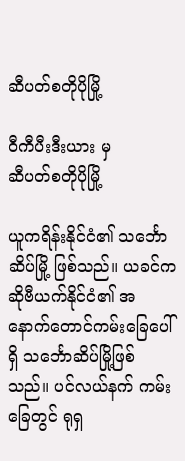ဆီပတ်စတိုပိုမြို့

ဝီကီပီးဒီးယား မှ
ဆီပတ်စတိုပိုမြို့

ယူကရိန်းနိုင်ငံ၏ သင်္ဘောဆိပ်မြို့ ဖြစ်သည်။ ယခင်က ဆိုဗီယက်နိုင်ငံ၏ အနောက်တောင်ကမ်းခြေပေါ်ရှိ သင်္ဘောဆိပ်မြို့ဖြစ်သည်။ ပင်လယ်နက် ကမ်းခြေတွင် ရုရှ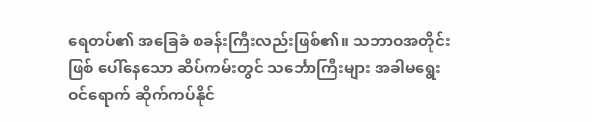ရေတပ်၏ အခြေခံ စခန်းကြီးလည်းဖြစ်၏။ သဘာဝအတိုင်းဖြစ် ပေါ်နေသော ဆိပ်ကမ်းတွင် သင်္ဘောကြီးများ အခါမရွေး ဝင်ရောက် ဆိုက်ကပ်နိုင်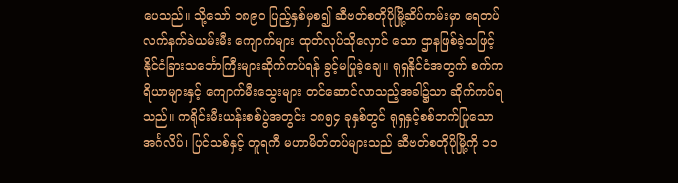ပေသည်။ သို့သော် ၁၈၉ဝ ပြည့်နှစ်မှစ၍ ဆီဗတ်စတိုပိုမြို့ဆိပ်ကမ်းမှာ ရေတပ်လက်နက်ခဲယမ်းမီး ကျောက်များ ထုတ်လုပ်သိုလှောင် သော ဌာနဖြစ်ခဲ့သဖြင့် နိုင်ငံခြားသင်္ဘောကြီးများဆိုက်ကပ်ရန် ခွင့်မပြုခဲ့ချေ။ ရုရှနိုင်ငံအတွက် စက်ကရိယာများနှင့် ကျောက်မီးသွေးများ တင်ဆောင်လာသည့်အခါ၌သာ ဆိုက်ကပ်ရသည်။ ကရိုင်းမီးယန်းစစ်ပွဲအတွင်း ၁၈၅၄ ခုနှစ်တွင် ရုရှနှင့်စစ်ဘက်ပြုသော အင်္ဂလိပ်၊ ပြင်သစ်နှင့် တူရကီ မဟာမိတ်တပ်များသည် ဆီဗတ်စတိုပိုမြို့ကို ၁၁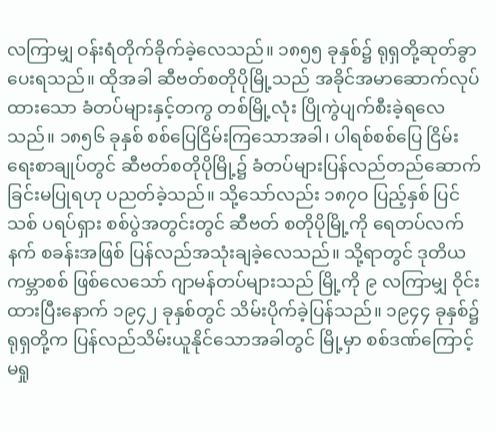လကြာမျှ ဝန်းရံတိုက်ခိုက်ခဲ့လေသည်။ ၁၈၅၅ ခုနှစ်၌ ရုရှတို့ဆုတ်ခွာပေးရသည်။ ထိုအခါ ဆီဗတ်စတိုပိုမြို့သည် အခိုင်အမာဆောက်လုပ်ထားသော ခံတပ်များနှင့်တကွ တစ်မြို့လုံး ပြိုကွဲပျက်စီးခဲ့ရလေသည်။ ၁၈၅၆ ခုနှစ် စစ်ပြေငြိမ်းကြသောအခါ၊ ပါရစ်စစ်ပြေ ငြိမ်းရေးစာချုပ်တွင် ဆီဗတ်စတိုပိုမြို့၌ ခံတပ်များပြန်လည်တည်ဆောက်ခြင်းမပြုရဟု ပညတ်ခဲ့သည်။ သို့သော်လည်း ၁၈၇ဝ ပြည့်နှစ် ပြင်သစ် ပရပ်ရှား စစ်ပွဲအတွင်းတွင် ဆီဗတ် စတိုပိုမြို့ကို ရေတပ်လက်နက် စခန်းအဖြစ် ပြန်လည်အသုံးချခဲ့လေသည်။ သို့ရာတွင် ဒုတိယကမ္ဘာစစ် ဖြစ်လေသော် ဂျာမန်တပ်များသည် မြို့ကို ၉ လကြာမျှ ဝိုင်းထားပြီးနောက် ၁၉၄၂ ခုနှစ်တွင် သိမ်းပိုက်ခဲ့ပြန်သည်။ ၁၉၄၄ ခုနှစ်၌ ရုရှတို့က ပြန်လည်သိမ်းယူနိုင်သောအခါတွင် မြို့မှာ စစ်ဒဏ်ကြောင့် မရှု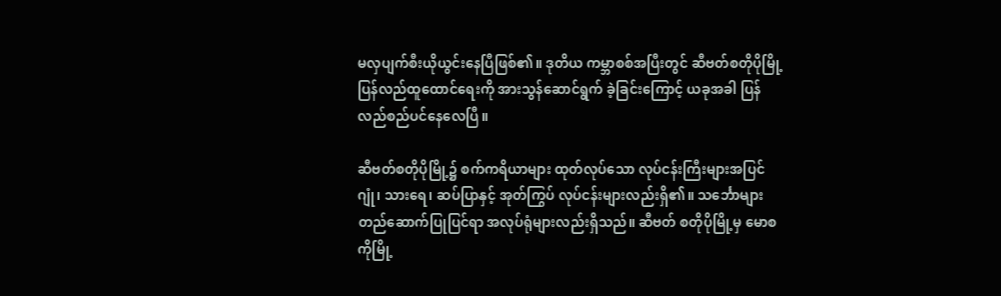မလှပျက်စီးယိုယွင်းနေပြီဖြစ်၏။ ဒုတိယ ကမ္ဘာစစ်အပြီးတွင် ဆီဗတ်စတိုပိုမြို့ ပြန်လည်ထူထောင်ရေးကို အားသွန်ဆောင်ရွက် ခဲ့ခြင်းကြောင့် ယခုအခါ ပြန်လည်စည်ပင်နေလေပြီ။

ဆီဗတ်စတိုပိုမြို့၌ စက်ကရိယာများ ထုတ်လုပ်သော လုပ်ငန်းကြီးများအပြင် ဂျုံ၊ သားရေ၊ ဆပ်ပြာနှင့် အုတ်ကြွပ် လုပ်ငန်းများလည်းရှိ၏။ သင်္ဘောများတည်ဆောက်ပြုပြင်ရာ အလုပ်ရုံများလည်းရှိသည်။ ဆီဗတ် စတိုပိုမြို့မှ မောစကိုမြို့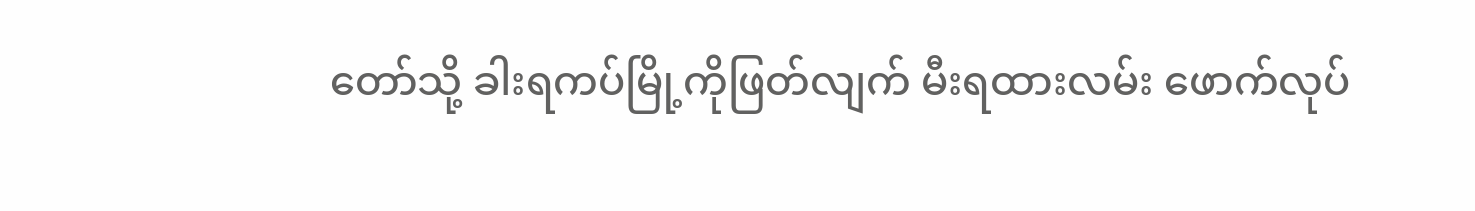တော်သို့ ခါးရကပ်မြို့ကိုဖြတ်လျက် မီးရထားလမ်း ဖောက်လုပ်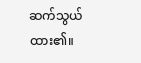ဆက်သွယ်ထား၏။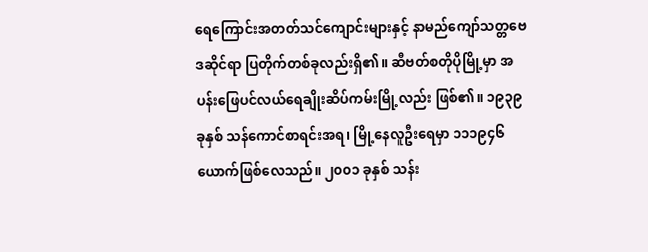ရေကြောင်းအတတ်သင်ကျောင်းများနှင့် နာမည်ကျော်သတ္တဗေဒဆိုင်ရာ ပြတိုက်တစ်ခုလည်းရှိ၏။ ဆီဗတ်စတိုပိုမြို့မှာ အပန်းဖြေပင်လယ်ရေချိုးဆိပ်ကမ်းမြို့လည်း ဖြစ်၏။ ၁၉၃၉ ခုနှစ် သန်ကောင်စာရင်းအရ၊ မြို့နေလူဦးရေမှာ ၁၁၁၉၄၆ ယောက်ဖြစ်လေသည်။ ၂၀၀၁ ခုနှစ် သန်း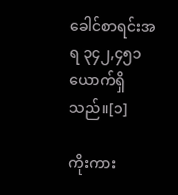ခေါင်စာရင်းအရ ၃၄၂,၄၅၁ ယောက်ရှိသည်။[၁]

ကိုးကား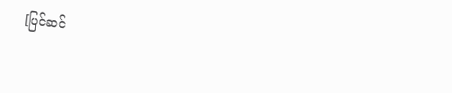[ပြင်ဆင်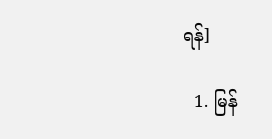ရန်]

  1. မြန်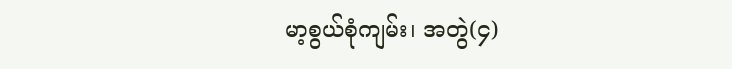မာ့စွယ်စုံကျမ်း၊ အတွဲ(၄)